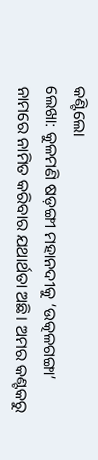କଣ୍ଟିଲୋ
ଲେଖା: କୁଳମଣି ଷଡ଼ଙ୍ଗୀ ମହାନଦୀକୁ ‘ଉତ୍କଳଗଙ୍ଗା’ ନାମରେ ନାମିତ କରିବାର ଯଥାର୍ଥତା ଅଛି। ଅମର କଣ୍ଟକରୁ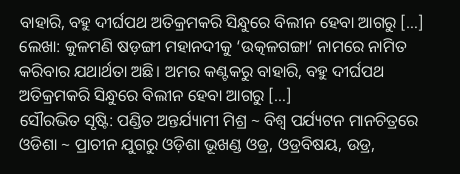ବାହାରି, ବହୁ ଦୀର୍ଘପଥ ଅତିକ୍ରମକରି ସିନ୍ଧୁରେ ବିଲୀନ ହେବା ଆଗରୁ […]
ଲେଖା: କୁଳମଣି ଷଡ଼ଙ୍ଗୀ ମହାନଦୀକୁ ‘ଉତ୍କଳଗଙ୍ଗା’ ନାମରେ ନାମିତ କରିବାର ଯଥାର୍ଥତା ଅଛି। ଅମର କଣ୍ଟକରୁ ବାହାରି, ବହୁ ଦୀର୍ଘପଥ ଅତିକ୍ରମକରି ସିନ୍ଧୁରେ ବିଲୀନ ହେବା ଆଗରୁ […]
ସୌରଭିତ ସୃଷ୍ଟି: ପଣ୍ଡିତ ଅନ୍ତର୍ଯ୍ୟାମୀ ମିଶ୍ର ~ ବିଶ୍ୱ ପର୍ଯ୍ୟଟନ ମାନଚିତ୍ରରେ ଓଡିଶା ~ ପ୍ରାଚୀନ ଯୁଗରୁ ଓଡ଼ିଶା ଭୂଖଣ୍ଡ ଓଡ୍ର, ଓଡ୍ରବିଷୟ, ଉଡ୍ର,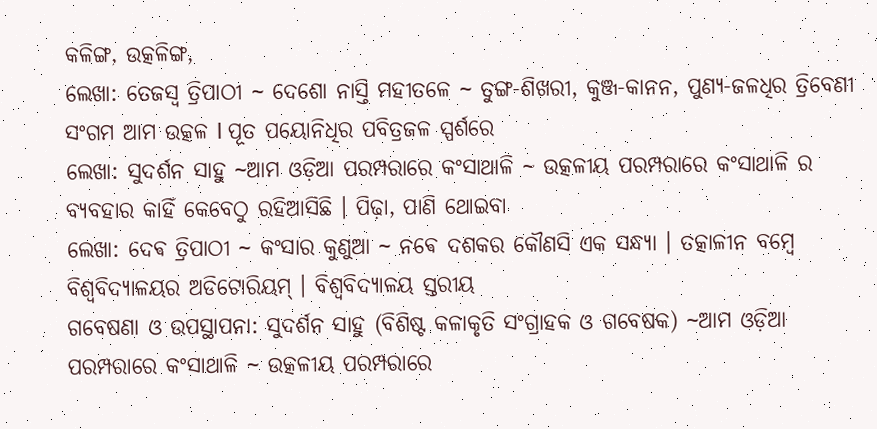କଳିଙ୍ଗ, ଉତ୍କଳିଙ୍ଗ,
ଲେଖା: ତେଜସ୍ୱ ତ୍ରିପାଠୀ ~ ଦେଶୋ ନାସ୍ତି ମହୀତଳେ ~ ତୁଙ୍ଗ-ଶିଖରୀ, କୁଞ୍ଜ-କାନନ, ପୁଣ୍ୟ-ଜଳଧିର ତ୍ରିବେଣୀ ସଂଗମ ଆମ ଉତ୍କଳ l ପୂତ ପୟୋନିଧିର ପବିତ୍ରଜଳ ସ୍ପର୍ଶରେ
ଲେଖା: ସୁଦର୍ଶନ ସାହୁ ~ଆମ ଓଡ଼ିଆ ପରମ୍ପରାରେ କଂସାଥାଳି ~ ଉତ୍କଳୀୟ ପରମ୍ପରାରେ କଂସାଥାଳି ର ବ୍ୟବହାର କାହିଁ କେବେଠୁ ରହିଆସିଛି । ପିଢ଼ା, ପାଣି ଥୋଇବା
ଲେଖା: ଦେଵ ତ୍ରିପାଠୀ ~ କଂସାର କୁଣୁଆ ~ ନଵେ ଦଶକର କୌଣସି ଏକ ସନ୍ଧ୍ୟା । ତତ୍କାଳୀନ ବମ୍ବେ ବିଶ୍ୱବିଦ୍ୟାଳୟର ଅଡିଟୋରିୟମ୍ । ବିଶ୍ୱବିଦ୍ୟାଳୟ ସ୍ତରୀୟ
ଗବେଷଣା ଓ ଉପସ୍ଥାପନା: ସୁଦର୍ଶନ ସାହୁ (ବିଶିଷ୍ଟ କଳାକୃତି ସଂଗ୍ରାହକ ଓ ଗବେଷକ) ~ଆମ ଓଡ଼ିଆ ପରମ୍ପରାରେ କଂସାଥାଳି ~ ଉତ୍କଳୀୟ ପରମ୍ପରାରେ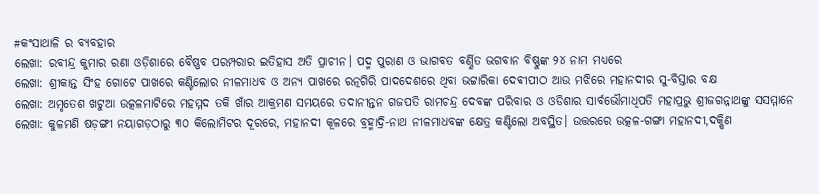#କଂସାଥାଳି ର ବ୍ୟବହାର
ଲେଖା: ରବୀନ୍ଦ୍ର କୁମାର ରଣା ଓଡ଼ିଶାରେ ବୈଷ୍ଣବ ପରମ୍ପରାର ଇତିହାସ ଅତି ପ୍ରାଚୀନ। ପଦ୍ମ ପୁରାଣ ଓ ଭାଗବତ ବର୍ଣ୍ଣିତ ଭଗବାନ ବିଷ୍ଣୁଙ୍କ ୨୪ ନାମ ମଧ୍ୟରେ
ଲେଖା: ଶ୍ରୀକାନ୍ତ ସିଂହ ଗୋଟେ ପାଖରେ କଣ୍ଟିଲୋର ନୀଳମାଧବ ଓ ଅନ୍ୟ ପାଖରେ ରତ୍ନଗିରି ପାଦଦେଶରେ ଥିବା ଭଟ୍ଟାରିକା ଦେଵୀପୀଠ ଆଉ ମଝିରେ ମହାନଦୀର ସୁ-ବିସ୍ତାର ବକ୍ଷ
ଲେଖା: ଅମୃତେଶ ଖଟୁଆ ଉତ୍କଳମାଟିରେ ମହମ୍ମଦ ତକି ଖାଁର ଆକ୍ରମଣ ସମୟରେ ତଦାନୀନ୍ତନ ଗଜପତି ରାମଚନ୍ଦ୍ର ଦେବଙ୍କ ପରିବାର ଓ ଓଡିଶାର ସାର୍ବଭୌମାଧିପତି ମହାପ୍ରଭୁ ଶ୍ରୀଜଗନ୍ନାଥଙ୍କୁ ସସମ୍ମାନେ
ଲେଖା: କୁଳମଣି ଷଡ଼ଙ୍ଗୀ ନୟାଗଡ଼ଠାରୁ ୩୦ କିଲୋମିଟର ଦୂରରେ, ମହାନଦୀ କୂଳରେ ବ୍ରହ୍ମାଦ୍ରି-ନାଥ ନୀଳମାଧବଙ୍କ କ୍ଷେତ୍ର କଣ୍ଟିଲୋ ଅବସ୍ଥିତ। ଉତ୍ତରରେ ଉତ୍କଳ-ଗଙ୍ଗା ମହାନଦୀ,ଦକ୍ଷିଣ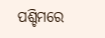ପଶ୍ଚିମରେ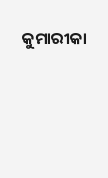କୁମାରୀକା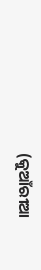(କୁଆଁରୀଆ